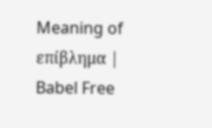Meaning of επίβλημα | Babel Free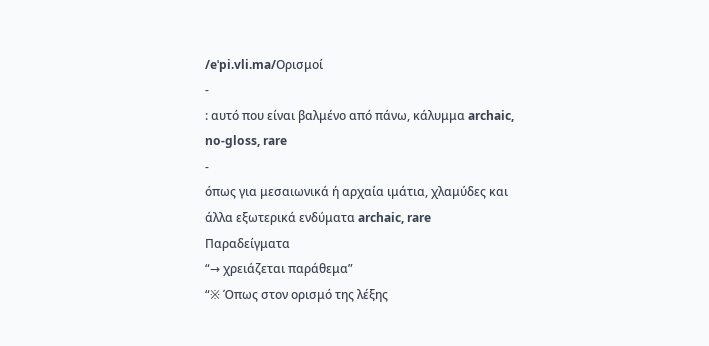/eˈpi.vli.ma/Ορισμοί
-
: αυτό που είναι βαλμένο από πάνω, κάλυμμα archaic, no-gloss, rare
-
όπως για μεσαιωνικά ή αρχαία ιμάτια, χλαμύδες και άλλα εξωτερικά ενδύματα archaic, rare
Παραδείγματα
“→ χρειάζεται παράθεμα”
“※ Όπως στον ορισμό της λέξης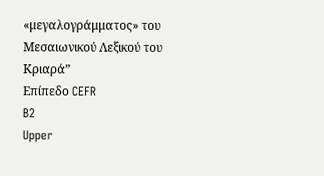«μεγαλογράμματος» του Μεσαιωνικού Λεξικού του Κριαρά”
Επίπεδο CEFR
B2
Upper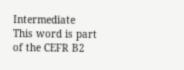Intermediate
This word is part of the CEFR B2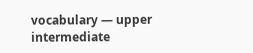vocabulary — upper intermediate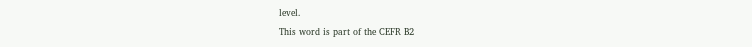level.
This word is part of the CEFR B2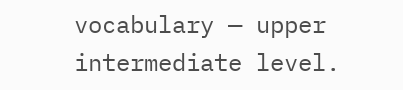vocabulary — upper intermediate level.